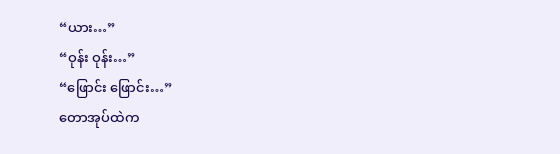“ယား…”
“ဝုန်း ဝုန်း…”
“ဖြောင်း ဖြောင်း…”
တောအုပ်ထဲက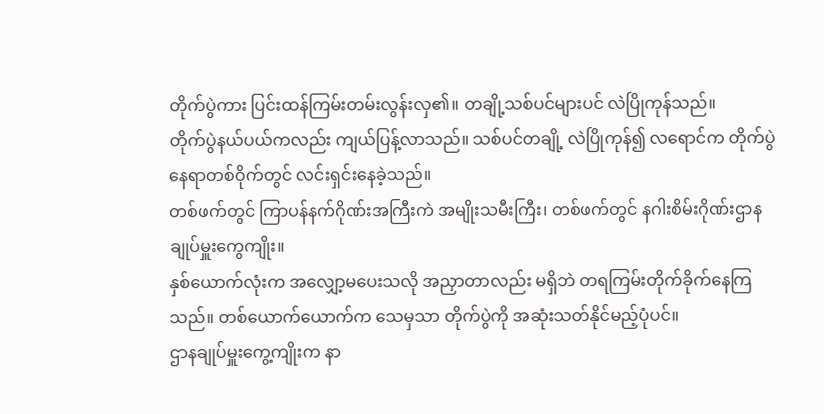တိုက်ပွဲကား ပြင်းထန်ကြမ်းတမ်းလွန်းလှ၏။ တချို့သစ်ပင်များပင် လဲပြိုကုန်သည်။
တိုက်ပွဲနယ်ပယ်ကလည်း ကျယ်ပြန့်လာသည်။ သစ်ပင်တချို့ လဲပြိုကုန်၍ လရောင်က တိုက်ပွဲနေရာတစ်ဝိုက်တွင် လင်းရှင်းနေခဲ့သည်။
တစ်ဖက်တွင် ကြာပန်နက်ဂိုဏ်းအကြီးကဲ အမျိုးသမီးကြီး၊ တစ်ဖက်တွင် နဂါးစိမ်းဂိုဏ်းဌာနချုပ်မှူးကွေကျိုး။
နှစ်ယောက်လုံးက အလျှော့မပေးသလို အညှာတာလည်း မရှိဘဲ တရကြမ်းတိုက်ခိုက်နေကြသည်။ တစ်ယောက်ယောက်က သေမှသာ တိုက်ပွဲကို အဆုံးသတ်နိုင်မည့်ပုံပင်။
ဌာနချုပ်မှူးကွေ့ကျိုးက နာ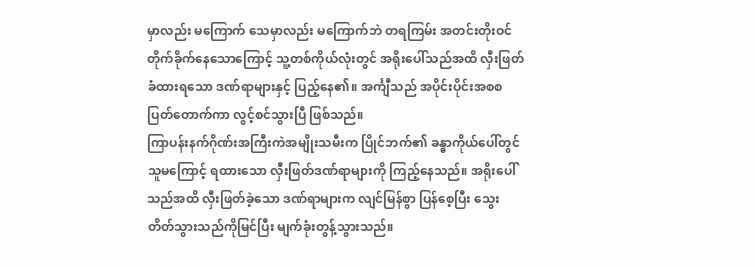မှာလည်း မကြောက် သေမှာလည်း မကြောက်ဘဲ တရကြမ်း အတင်းတိုးဝင်တိုက်ခိုက်နေသောကြောင့် သူ့တစ်ကိုယ်လုံးတွင် အရိုးပေါ်သည်အထိ လှီးဖြတ်ခံထားရသော ဒဏ်ရာများနှင့် ပြည့်နေ၏။ အင်္ကျီသည် အပိုင်းပိုင်းအစစ ပြတ်တောက်ကာ လွင့်စင်သွားပြီ ဖြစ်သည်။
ကြာပန်းနက်ဂိုဏ်းအကြီးကဲအမျိုးသမီးက ပြိုင်ဘက်၏ ခန္ဓာကိုယ်ပေါ်တွင် သူမကြောင့် ရထားသော လှီးဖြတ်ဒဏ်ရာများကို ကြည့်နေသည်။ အရိုးပေါ်သည်အထိ လှီးဖြတ်ခဲ့သော ဒဏ်ရာများက လျင်မြန်စွာ ပြန်စေ့ပြီး သွေးတိတ်သွားသည်ကိုမြင်ပြီး မျက်ခုံးတွန့်သွားသည်။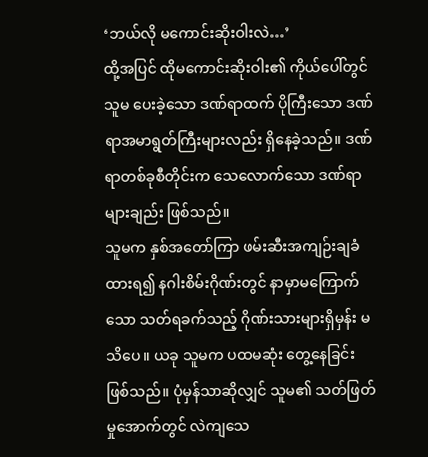‘ဘယ်လို မကောင်းဆိုးဝါးလဲ…’
ထို့အပြင် ထိုမကောင်းဆိုးဝါး၏ ကိုယ်ပေါ်တွင် သူမ ပေးခဲ့သော ဒဏ်ရာထက် ပိုကြီးသော ဒဏ်ရာအမာရွတ်ကြီးများလည်း ရှိနေခဲ့သည်။ ဒဏ်ရာတစ်ခုစီတိုင်းက သေလောက်သော ဒဏ်ရာများချည်း ဖြစ်သည်။
သူမက နှစ်အတော်ကြာ ဖမ်းဆီးအကျဉ်းချခံထားရ၍ နဂါးစိမ်းဂိုဏ်းတွင် နာမှာမကြောက်သော သတ်ရခက်သည့် ဂိုဏ်းသားများရှိမှန်း မသိပေ။ ယခု သူမက ပထမဆုံး တွေ့နေခြင်း ဖြစ်သည်။ ပုံမှန်သာဆိုလျှင် သူမ၏ သတ်ဖြတ်မှုအောက်တွင် လဲကျသေ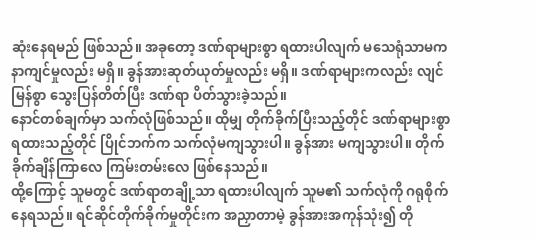ဆုံးနေရမည် ဖြစ်သည်။ အခုတော့ ဒဏ်ရာများစွာ ရထားပါလျက် မသေရုံသာမက နာကျင်မှုလည်း မရှိ။ ခွန်အားဆုတ်ယုတ်မှုလည်း မရှိ။ ဒဏ်ရာများကလည်း လျင်မြန်စွာ သွေးပြန်တိတ်ပြီး ဒဏ်ရာ ပိတ်သွားခဲ့သည်။
နောင်တစ်ချက်မှာ သက်လုံဖြစ်သည်။ ထိုမျှ တိုက်ခိုက်ပြီးသည့်တိုင် ဒဏ်ရာများစွာ ရထားသည့်တိုင် ပြိုင်ဘက်က သက်လုံမကျသွားပါ။ ခွန်အား မကျသွားပါ။ တိုက်ခိုက်ချိန်ကြာလေ ကြမ်းတမ်းလေ ဖြစ်နေသည်။
ထို့ကြောင့် သူမတွင် ဒဏ်ရာတချို့သာ ရထားပါလျက် သူမ၏ သက်လုံကို ဂရုစိုက်နေရသည်။ ရင်ဆိုင်တိုက်ခိုက်မှုတိုင်းက အညှာတာမဲ့ ခွန်အားအကုန်သုံး၍ တို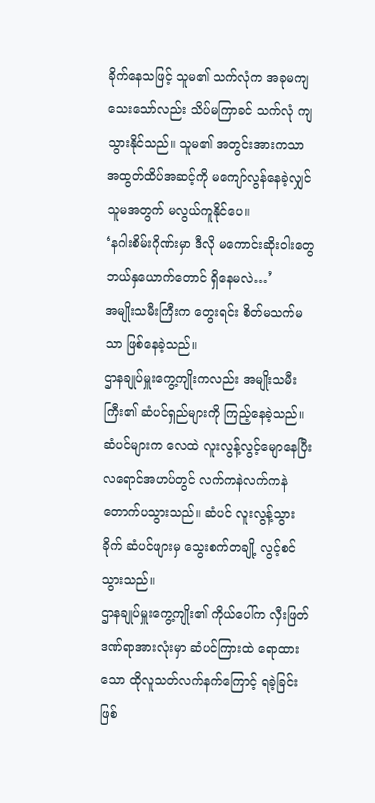ခိုက်နေသဖြင့် သူမ၏ သက်လုံက အခုမကျသေးသော်လည်း သိပ်မကြာခင် သက်လုံ ကျသွားနိုင်သည်။ သူမ၏ အတွင်းအားကသာ အထွတ်ထိပ်အဆင့်ကို မကျော်လွန်နေခဲ့လျှင် သူမအတွက် မလွယ်ကူနိုင်ပေ။
‘နဂါးစိမ်းဂိုဏ်းမှာ ဒီလို မကောင်းဆိုးဝါးတွေ ဘယ်နှယောက်တောင် ရှိနေမလဲ…’
အမျိုးသမီးကြီးက တွေးရင်း စိတ်မသက်မသာ ဖြစ်နေခဲ့သည်။
ဌာနချုပ်မှူးကွေ့ကျိုးကလည်း အမျိုးသမီးကြီး၏ ဆံပင်ရှည်များကို ကြည့်နေခဲ့သည်။ ဆံပင်များက လေထဲ လူးလွန့်လွင့်မျောနေပြီး လရောင်အဟပ်တွင် လက်ကနဲလက်ကနဲ တောက်ပသွားသည်။ ဆံပင် လူးလွန့်သွားခိုက် ဆံပင်ဖျားမှ သွေးစက်တချို့ လွင့်စင်သွားသည်။
ဌာနချုပ်မှူးကွေ့ကျိုး၏ ကိုယ်ပေါ်က လှီးဖြတ်ဒဏ်ရာအားလုံးမှာ ဆံပင်ကြားထဲ ရောထားသော ထိုလူသတ်လက်နက်ကြောင့် ရခဲ့ခြင်း ဖြစ်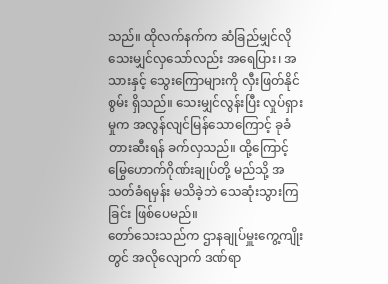သည်။ ထိုလက်နက်က ဆံခြည်မျှင်လို သေးမျှင်လှသော်လည်း အရေပြား၊ အသားနှင့် သွေးကြောများကို လှီးဖြတ်နိုင်စွမ်း ရှိသည်။ သေးမျှင်လွန်းပြီး လှုပ်ရှားမှုက အလွန်လျင်မြန်သောကြောင့် ခုခံတားဆီးရန် ခက်လှသည်။ ထို့ကြောင့် မြွေဟောက်ဂိုဏ်းချုပ်တို့ မည်သို့ အသတ်ခံရမှန်း မသိခဲ့ဘဲ သေဆုံးသွားကြခြင်း ဖြစ်ပေမည်။
တော်သေးသည်က ဌာနချုပ်မှူးကွေ့ကျိုးတွင် အလိုလျောက် ဒဏ်ရာ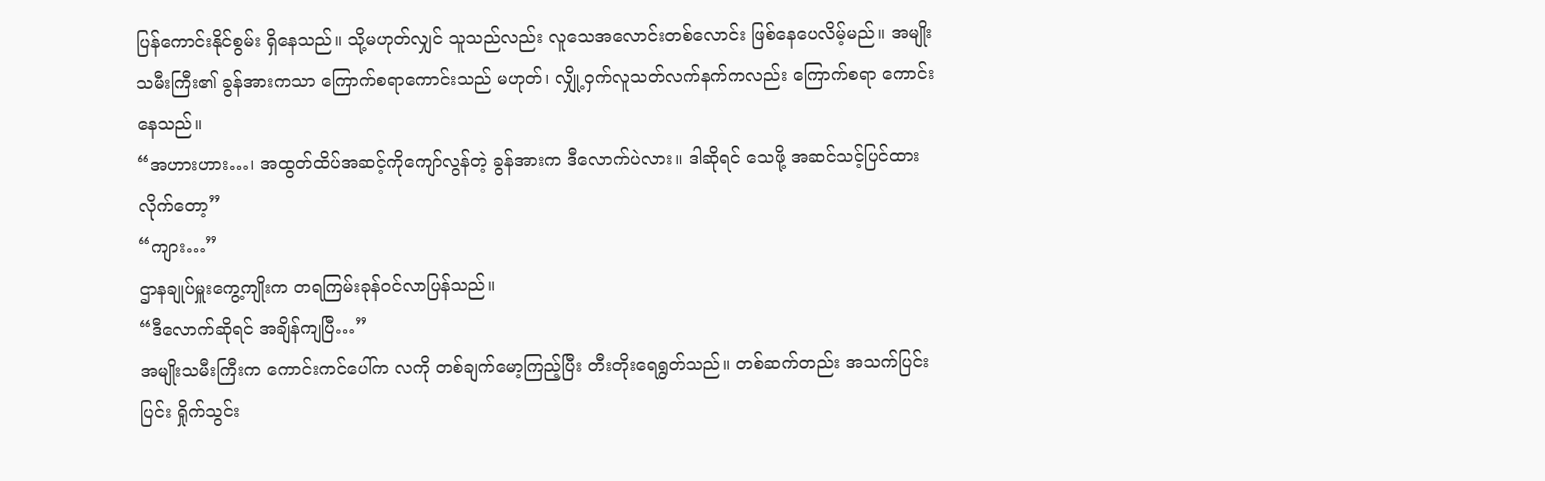ပြန်ကောင်းနိုင်စွမ်း ရှိနေသည်။ သို့မဟုတ်လျှင် သူသည်လည်း လူသေအလောင်းတစ်လောင်း ဖြစ်နေပေလိမ့်မည်။ အမျိုးသမီးကြီး၏ ခွန်အားကသာ ကြောက်စရာကောင်းသည် မဟုတ်၊ လျှို့ဝှက်လူသတ်လက်နက်ကလည်း ကြောက်စရာ ကောင်းနေသည်။
“အဟားဟား…၊ အထွတ်ထိပ်အဆင့်ကိုကျော်လွန်တဲ့ ခွန်အားက ဒီလောက်ပဲလား။ ဒါဆိုရင် သေဖို့ အဆင်သင့်ပြင်ထားလိုက်တော့”
“ကျား…”
ဌာနချုပ်မှူးကွေ့ကျိုးက တရကြမ်းခုန်ဝင်လာပြန်သည်။
“ဒီလောက်ဆိုရင် အချိန်ကျပြီ…”
အမျိုးသမီးကြီးက ကောင်းကင်ပေါ်က လကို တစ်ချက်မော့ကြည့်ပြီး တီးတိုးရေရွတ်သည်။ တစ်ဆက်တည်း အသက်ပြင်းပြင်း ရှိုက်သွင်း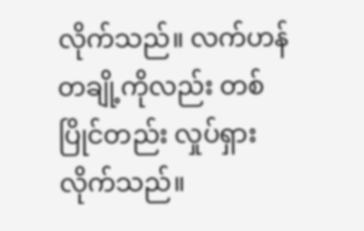လိုက်သည်။ လက်ဟန်တချို့ကိုလည်း တစ်ပြိုင်တည်း လှုပ်ရှားလိုက်သည်။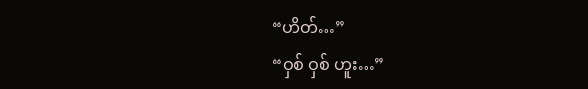“ဟိတ်…”
“ဝှစ် ဝှစ် ဟူး…”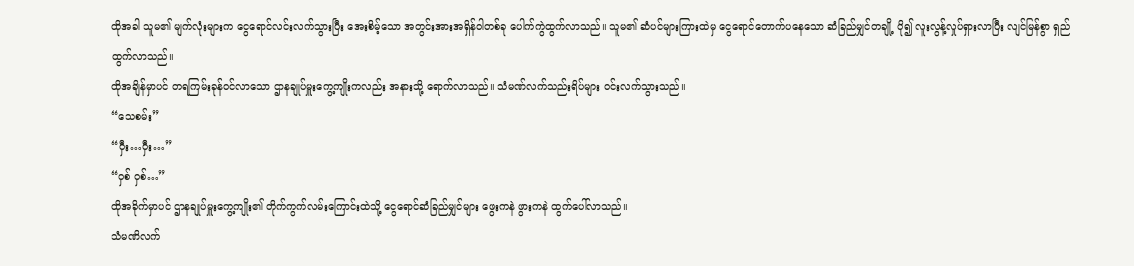ထိုအခါ သူမ၏ မျက်လုံးများက ငွေရောင်လင်းလက်သွားပြီး အေးစိမ့်သော အတွင်းအားအရှိန်ဝါတစ်ခု ပေါက်ကွဲထွက်လာသည်။ သူမ၏ ဆံပင်များကြားထဲမှ ငွေရောင်တောက်ပနေသော ဆံခြည်မျှင်တချို့ ပို၍ လူးလွန့်လှုပ်ရှားလာပြီး လျင်မြန်စွာ ရှည်ထွက်လာသည်။
ထိုအချိန်မှာပင် တရကြမ်းခုန်ဝင်လာသော ဌာနချုပ်မှူးကွေ့ကျိုးကလည်း အနားသို့ ရောက်လာသည်။ သံမဏ်လက်သည်းရိပ်များ ဝင်းလက်သွားသည်။
“သေစမ်း”
“ဝှီး…ဝှီး…”
“ဝှစ် ဝှစ်…”
ထိုအခိုက်မှာပင် ဌာနချုပ်မှူးကွေ့ကျိုး၏ တိုက်ကွက်လမ်းကြောင်းထဲသို့ ငွေရောင်ဆံခြည်မျှင်များ ဖွေးကနဲ ဖွားကနဲ ထွက်ပေါ်လာသည်။
သံမဏိလက်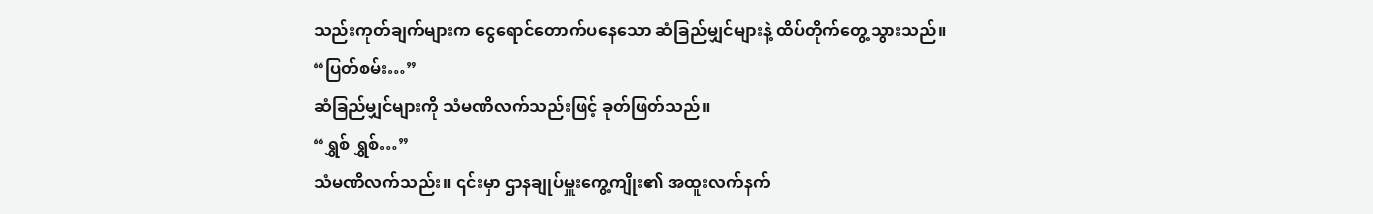သည်းကုတ်ချက်များက ငွေရောင်တောက်ပနေသော ဆံခြည်မျှင်များနဲ့ ထိပ်တိုက်တွေ့သွားသည်။
“ပြတ်စမ်း…”
ဆံခြည်မျှင်များကို သံမဏိလက်သည်းဖြင့် ခုတ်ဖြတ်သည်။
“ရွှစ် ရွှစ်…”
သံမဏိလက်သည်း။ ၎င်းမှာ ဌာနချုပ်မှူးကွေ့ကျိုး၏ အထူးလက်နက်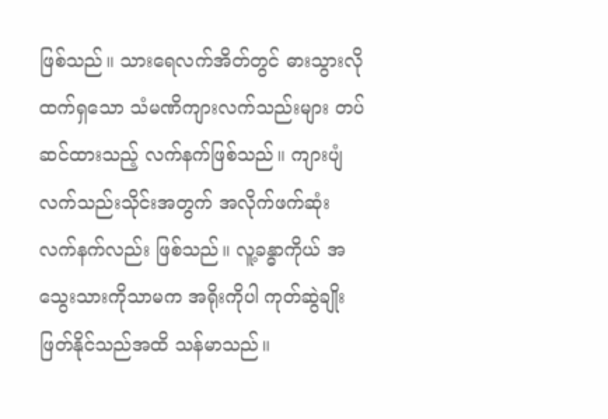ဖြစ်သည်။ သားရေလက်အိတ်တွင် ဓားသွားလို ထက်ရှသော သံမဏိကျားလက်သည်းများ တပ်ဆင်ထားသည့် လက်နက်ဖြစ်သည်။ ကျားပျံလက်သည်းသိုင်းအတွက် အလိုက်ဖက်ဆုံး လက်နက်လည်း ဖြစ်သည်။ လူ့ခန္ဓာကိုယ် အသွေးသားကိုသာမက အရိုးကိုပါ ကုတ်ဆွဲချိုးဖြတ်နိုင်သည်အထိ သန်မာသည်။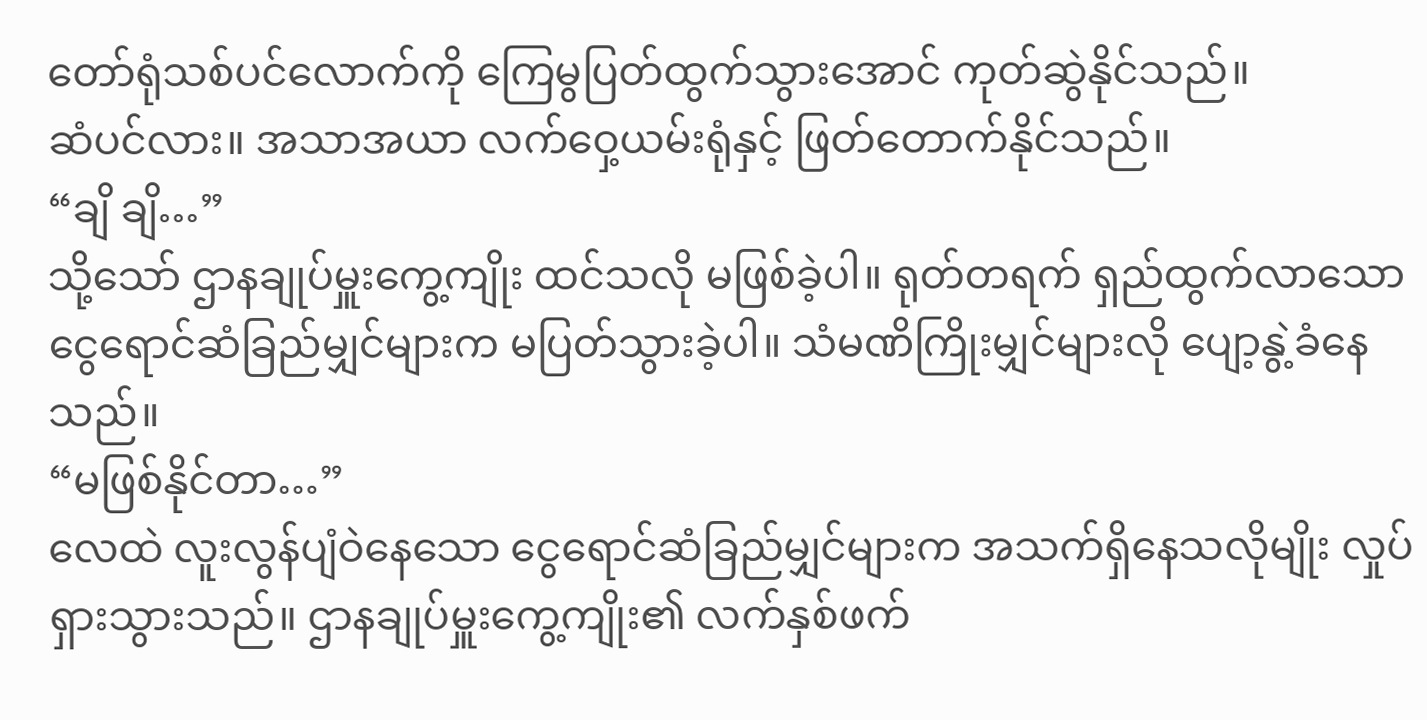တော်ရုံသစ်ပင်လောက်ကို ကြေမွပြတ်ထွက်သွားအောင် ကုတ်ဆွဲနိုင်သည်။
ဆံပင်လား။ အသာအယာ လက်ဝှေ့ယမ်းရုံနှင့် ဖြတ်တောက်နိုင်သည်။
“ချိ ချိ…”
သို့သော် ဌာနချုပ်မှူးကွေ့ကျိုး ထင်သလို မဖြစ်ခဲ့ပါ။ ရုတ်တရက် ရှည်ထွက်လာသော ငွေရောင်ဆံခြည်မျှင်များက မပြတ်သွားခဲ့ပါ။ သံမဏိကြိုးမျှင်များလို ပျော့နွဲ့ခံနေသည်။
“မဖြစ်နိုင်တာ…”
လေထဲ လူးလွန်ပျံဝဲနေသော ငွေရောင်ဆံခြည်မျှင်များက အသက်ရှိနေသလိုမျိုး လှုပ်ရှားသွားသည်။ ဌာနချုပ်မှူးကွေ့ကျိုး၏ လက်နှစ်ဖက်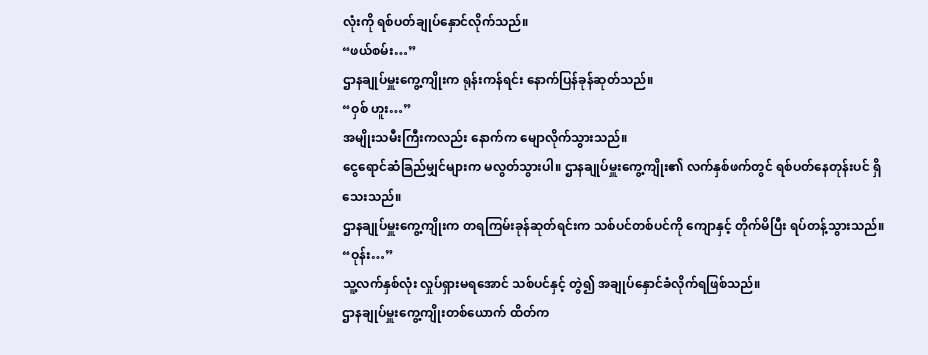လုံးကို ရစ်ပတ်ချုပ်နှောင်လိုက်သည်။
“ဖယ်စမ်း…”
ဌာနချုပ်မှူးကွေ့ကျိုးက ရုန်းကန်ရင်း နောက်ပြန်ခုန်ဆုတ်သည်။
“ဝှစ် ဟူး…”
အမျိုးသမီးကြီးကလည်း နောက်က မျောလိုက်သွားသည်။
ငွေရောင်ဆံခြည်မျှင်များက မလွတ်သွားပါ။ ဌာနချုပ်မှူးကွေ့ကျိုး၏ လက်နှစ်ဖက်တွင် ရစ်ပတ်နေတုန်းပင် ရှိသေးသည်။
ဌာနချုပ်မှူးကွေ့ကျိုးက တရကြမ်းခုန်ဆုတ်ရင်းက သစ်ပင်တစ်ပင်ကို ကျောနှင့် တိုက်မိပြီး ရပ်တန့်သွားသည်။
“ဝုန်း…”
သူ့လက်နှစ်လုံး လှုပ်ရှားမရအောင် သစ်ပင်နှင့် တွဲ၍ အချုပ်နှောင်ခံလိုက်ရဖြစ်သည်။
ဌာနချုပ်မှူးကွေ့ကျိုးတစ်ယောက် ထိတ်က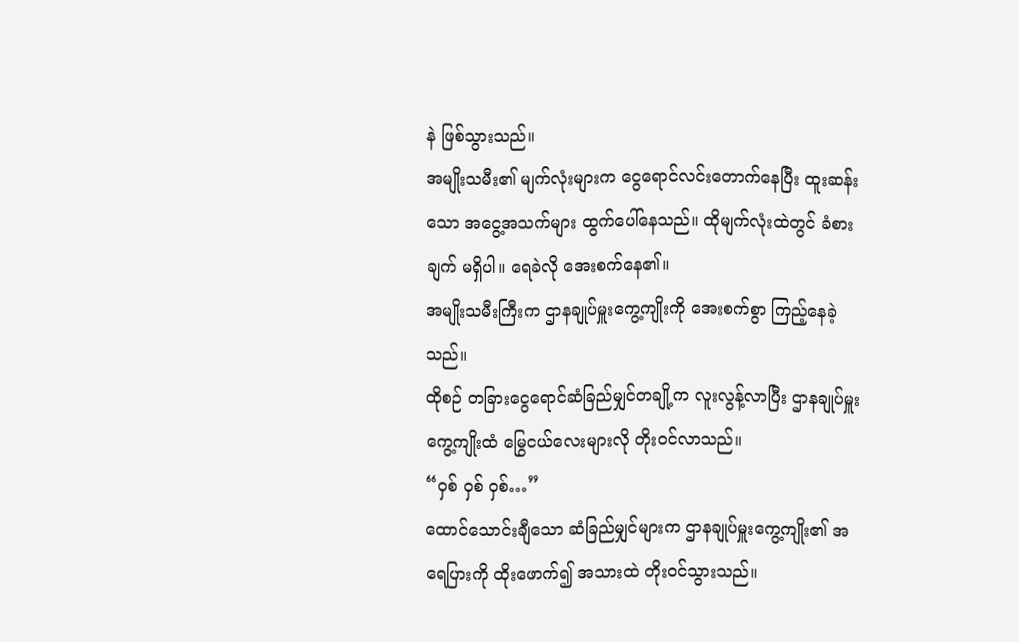နဲ ဖြစ်သွားသည်။
အမျိုးသမီး၏ မျက်လုံးများက ငွေရောင်လင်းတောက်နေပြီး ထူးဆန်းသော အငွေ့အသက်များ ထွက်ပေါ်နေသည်။ ထိုမျက်လုံးထဲတွင် ခံစားချက် မရှိပါ။ ရေခဲလို အေးစက်နေ၏။
အမျိုးသမီးကြီးက ဌာနချုပ်မှူးကွေ့ကျိုးကို အေးစက်စွာ ကြည့်နေခဲ့သည်။
ထိုစဉ် တခြားငွေရောင်ဆံခြည်မျှင်တချို့က လူးလွန့်လာပြီး ဌာနချုပ်မှူးကွေ့ကျိုးထံ မြွေငယ်လေးများလို တိုးဝင်လာသည်။
“ဝှစ် ဝှစ် ဝှစ်…”
ထောင်သောင်းချီသော ဆံခြည်မျှင်များက ဌာနချုပ်မှူးကွေ့ကျိုး၏ အရေပြားကို ထိုးဖောက်၍ အသားထဲ တိုးဝင်သွားသည်။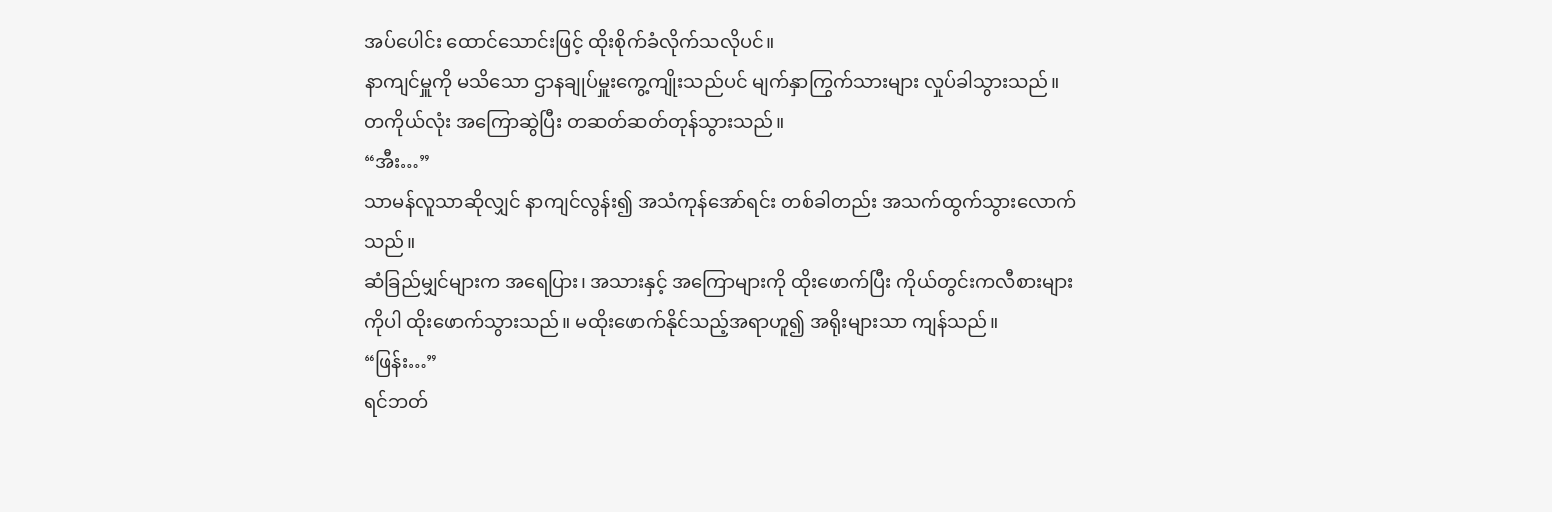အပ်ပေါင်း ထောင်သောင်းဖြင့် ထိုးစိုက်ခံလိုက်သလိုပင်။
နာကျင်မှူကို မသိသော ဌာနချုပ်မှူးကွေ့ကျိုးသည်ပင် မျက်နှာကြွက်သားများ လှုပ်ခါသွားသည်။ တကိုယ်လုံး အကြောဆွဲပြီး တဆတ်ဆတ်တုန်သွားသည်။
“အီး…”
သာမန်လူသာဆိုလျှင် နာကျင်လွန်း၍ အသံကုန်အော်ရင်း တစ်ခါတည်း အသက်ထွက်သွားလောက်သည်။
ဆံခြည်မျှင်များက အရေပြား၊ အသားနှင့် အကြောများကို ထိုးဖောက်ပြီး ကိုယ်တွင်းကလီစားများကိုပါ ထိုးဖောက်သွားသည်။ မထိုးဖောက်နိုင်သည့်အရာဟူ၍ အရိုးများသာ ကျန်သည်။
“ဖြန်း…”
ရင်ဘတ်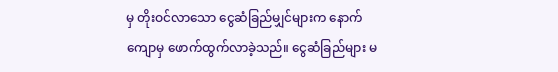မှ တိုးဝင်လာသော ငွေဆံခြည်မျှင်များက နောက်ကျောမှ ဖောက်ထွက်လာခဲ့သည်။ ငွေဆံခြည်များ မ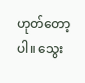ဟုတ်တော့ပါ။ သွေး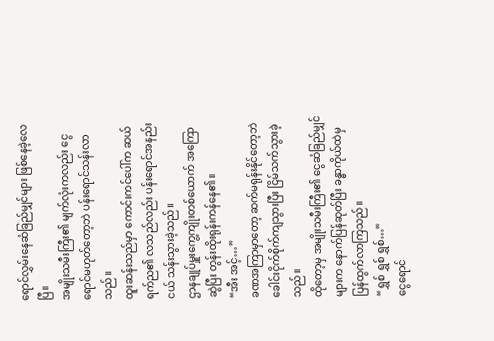ရောင်လွှမ်းနေဆံခြည်မျှင်များ ဖြစ်နေခဲ့လေပြီ။
အမျိုးသမီးကြီး၏ မျက်လုံးကလည်း ငွေရောင်မဟုတ်တော့ဘဲ ပန်းရောင်သန်းလာသည်။
ထူးဆန်းသည်မှာ ကောင်းကင်ပေါ်က ဆယ်ရက်ည၏ လသည်လည်း ပန်းရောင်အနည်းငယ် သန်းသွားခဲ့သည်။
ဌာနချုပ်မှူးကွေ့ကျိုးတစ်ယောက် အကြောဆွဲပြီး တွန်းထိုးရုန်းကန်နေ၏။
“အီး အင့်…”
ခဏအကြာမှာတော့ ဆက်မရုန်းနိုင်တော့ဘဲ ခေါင်းငိုက်စိုက်ကျသွားပြီး ငြိမ်သက်သွားခဲ့သည်။
ထိုတော့မှ အမျိုးသမီးကြီး၏ ငွေဆံခြည်မျှင်များက နောက်ပြန်ဆုတ်ပြီး ခန္ဓာကိုယ်ထဲမှ ပြန်ထွက်လာကြသည်။
“ရွှစ် ရွှစ် ရွှစ်…”
ငွေရောင်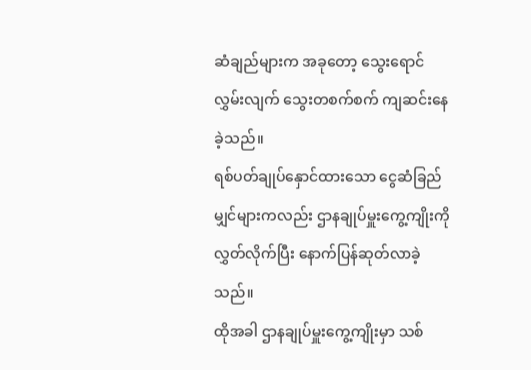ဆံချည်များက အခုတော့ သွေးရောင်လွှမ်းလျက် သွေးတစက်စက် ကျဆင်းနေခဲ့သည်။
ရစ်ပတ်ချုပ်နှောင်ထားသော ငွေဆံခြည်မျှင်များကလည်း ဌာနချုပ်မှူးကွေ့ကျိုးကို လွှတ်လိုက်ပြီး နောက်ပြန်ဆုတ်လာခဲ့သည်။
ထိုအခါ ဌာနချုပ်မှူးကွေ့ကျိုးမှာ သစ်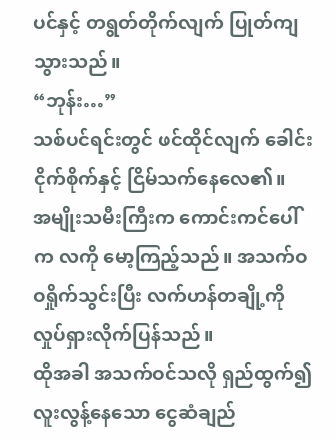ပင်နှင့် တရွတ်တိုက်လျက် ပြုတ်ကျသွားသည်။
“ဘုန်း…”
သစ်ပင်ရင်းတွင် ဖင်ထိုင်လျက် ခေါင်းငိုက်စိုက်နှင့် ငြိမ်သက်နေလေ၏။
အမျိုးသမီးကြီးက ကောင်းကင်ပေါ်က လကို မော့ကြည့်သည်။ အသက်ဝဝရှိုက်သွင်းပြီး လက်ဟန်တချို့ကို လှုပ်ရှားလိုက်ပြန်သည်။
ထိုအခါ အသက်ဝင်သလို ရှည်ထွက်၍ လူးလွန့်နေသော ငွေဆံချည်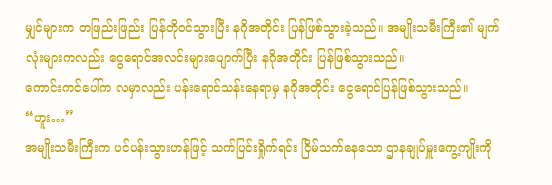မျှင်များက တဖြည်းဖြည်း ပြန်တိုဝင်သွားပြီး နဂိုအတိုင်း ပြန်ဖြစ်သွားခဲ့သည်။ အမျိုးသမီးကြီး၏ မျက်လုံးများကလည်း ငွေရောင်အလင်းများပျောက်ပြီး နဂိုအတိုင်း ပြန်ဖြစ်သွားသည်။
ကောင်းကင်ပေါ်က လမှာလည်း ပန်းရောင်သန်းနေရာမှ နဂိုအတိုင်း ငွေရောင်ပြန်ဖြစ်သွားသည်။
“ဟူး…”
အမျိုးသမီးကြီးက ပင်ပန်းသွားဟန်ဖြင့် သက်ပြင်းရှိုက်ရင်း ငြိမ်သက်နေသော ဌာနချုပ်မှူးကွေ့ကျိုးကို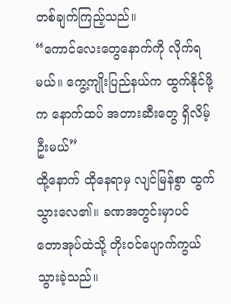တစ်ချက်ကြည့်သည်။
“ကောင်လေးတွေနောက်ကို လိုက်ရမယ်။ ကွေ့ကျိုးပြည်နယ်က ထွက်နိုင်ဖို့က နောက်ထပ် အတားဆီးတွေ ရှိလိမ့်ဦးမယ်”
ထို့နောက် ထိုနေရာမှ လျင်မြန်စွာ ထွက်သွားလေ၏။ ခဏအတွင်းမှာပင် တောအုပ်ထဲသို့ တိုးဝင်ပျောက်ကွယ်သွားခဲ့သည်။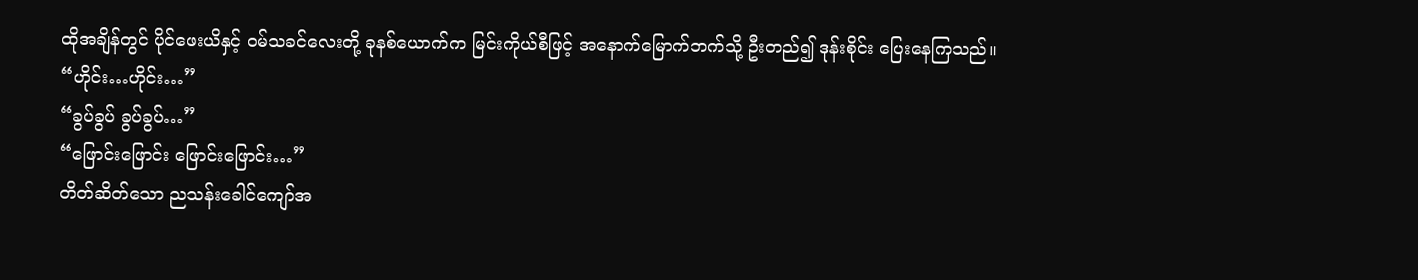ထိုအချိန်တွင် ပိုင်ဖေးယိနှင့် ဝမ်သခင်လေးတို့ ခုနစ်ယောက်က မြင်းကိုယ်စီဖြင့် အနောက်မြောက်ဘက်သို့ ဦးတည်၍ ဒုန်းစိုင်း ပြေးနေကြသည်။
“ဟိုင်း…ဟိုင်း…”
“ခွပ်ခွပ် ခွပ်ခွပ်…”
“ဖြောင်းဖြောင်း ဖြောင်းဖြောင်း…”
တိတ်ဆိတ်သော ညသန်းခေါင်ကျော်အ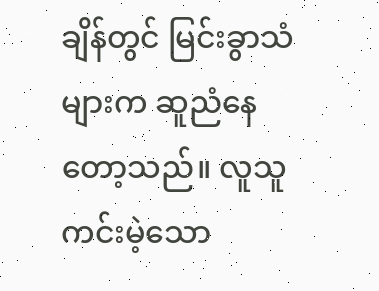ချိန်တွင် မြင်းခွာသံများက ဆူညံနေတော့သည်။ လူသူကင်းမဲ့သော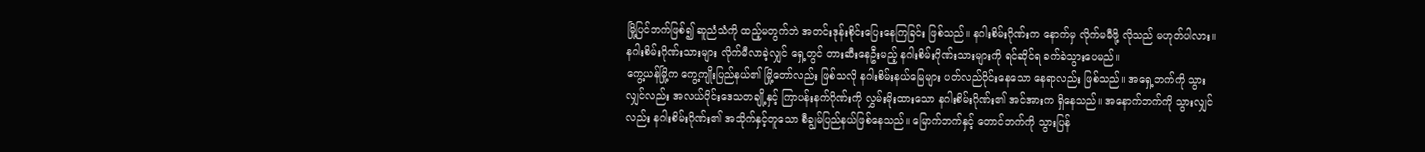မြို့ပြင်ဘက်ဖြစ်၍ ဆူညံသံကို ထည့်မတွက်ဘဲ အတင်းဒုန်းစိုင်းပြေးနေကြခြင်း ဖြစ်သည်။ နဂါးစိမ်းဂိုဏ်းက နောက်မှ လိုက်မမီဖို့ လိုသည် မဟုတ်ပါလား။ နဂါးစိမ်းဂိုဏ်းသားများ လိုက်မီလာခဲ့လျှင် ရှေ့တွင် တားဆီးနေဦးမည့် နဂါးစိမ်းဂိုဏ်းသားများကို ရင်ဆိုင်ရ ခက်ခဲသွားပေမည်။
ကွေ့ယန်မြို့က ကွေ့ကျိုးပြည်နယ်၏ မြို့တော်လည်း ဖြစ်သလို နဂါးစိမ်းနယ်မြေများ ပတ်လည်ဝိုင်းနေသော နေရာလည်း ဖြစ်သည်။ အရှေ့ဘက်ကို သွားလျှင်လည်း အလယ်ပိုင်းဒေသတချို့နှင့် ကြာပန်းနက်ဂိုဏ်းကို လွှမ်းမိုးထားသော နဂါးစိမ်းဂိုဏ်း၏ အင်အားက ရှိနေသည်။ အနောက်ဘက်ကို သွားလျှင်လည်း နဂါးစိမ်းဂိုဏ်း၏ အသိုက်နှင့်တူသော စီချွမ်ပြည်နယ်ဖြစ်နေသည်။ မြောက်ဘက်နှင့် တောင်ဘက်ကို သွားပြန်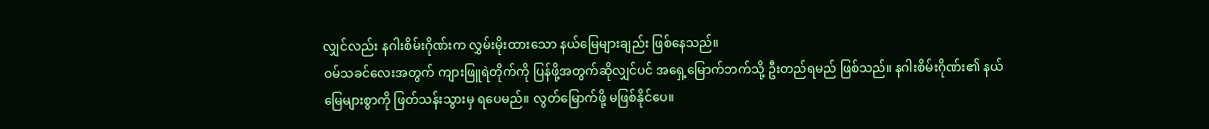လျှင်လည်း နဂါးစိမ်းဂိုဏ်းက လွှမ်းမိုးထားသော နယ်မြေများချည်း ဖြစ်နေသည်။
ဝမ်သခင်လေးအတွက် ကျားဖြူရဲတိုက်ကို ပြန်ဖို့အတွက်ဆိုလျှင်ပင် အရှေ့မြောက်ဘက်သို့ ဦးတည်ရမည် ဖြစ်သည်။ နဂါးစိမ်းဂိုဏ်း၏ နယ်မြေများစွာကို ဖြတ်သန်းသွားမှ ရပေမည်။ လွတ်မြောက်ဖို့ မဖြစ်နိုင်ပေ။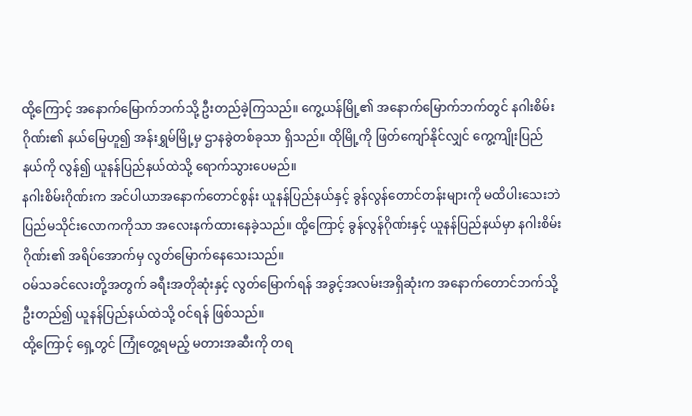ထို့ကြောင့် အနောက်မြောက်ဘက်သို့ ဦးတည်ခဲ့ကြသည်။ ကွေ့ယန်မြို့၏ အနောက်မြောက်ဘက်တွင် နဂါးစိမ်းဂိုဏ်း၏ နယ်မြေဟူ၍ အန်းရွှမ်မြို့မှ ဌာနခွဲတစ်ခုသာ ရှိသည်။ ထိုမြို့ကို ဖြတ်ကျော်နိုင်လျှင် ကွေ့ကျိုးပြည်နယ်ကို လွန်၍ ယူနန်ပြည်နယ်ထဲသို့ ရောက်သွားပေမည်။
နဂါးစိမ်းဂိုဏ်းက အင်ပါယာအနောက်တောင်စွန်း ယူနန်ပြည်နယ်နှင့် ခွန်လွန်တောင်တန်းများကို မထိပါးသေးဘဲ ပြည်မသိုင်းလောကကိုသာ အလေးနက်ထားနေခဲ့သည်။ ထို့ကြောင့် ခွန်လွန်ဂိုဏ်းနှင့် ယူနန်ပြည်နယ်မှာ နဂါးစိမ်းဂိုဏ်း၏ အရိပ်အောက်မှ လွတ်မြောက်နေသေးသည်။
ဝမ်သခင်လေးတို့အတွက် ခရီးအတိုဆုံးနှင့် လွတ်မြောက်ရန် အခွင့်အလမ်းအရှိဆုံးက အနောက်တောင်ဘက်သို့ ဦးတည်၍ ယူနန်ပြည်နယ်ထဲသို့ ဝင်ရန် ဖြစ်သည်။
ထို့ကြောင့် ရှေ့တွင် ကြုံတွေ့ရမည့် မတားအဆီးကို တရ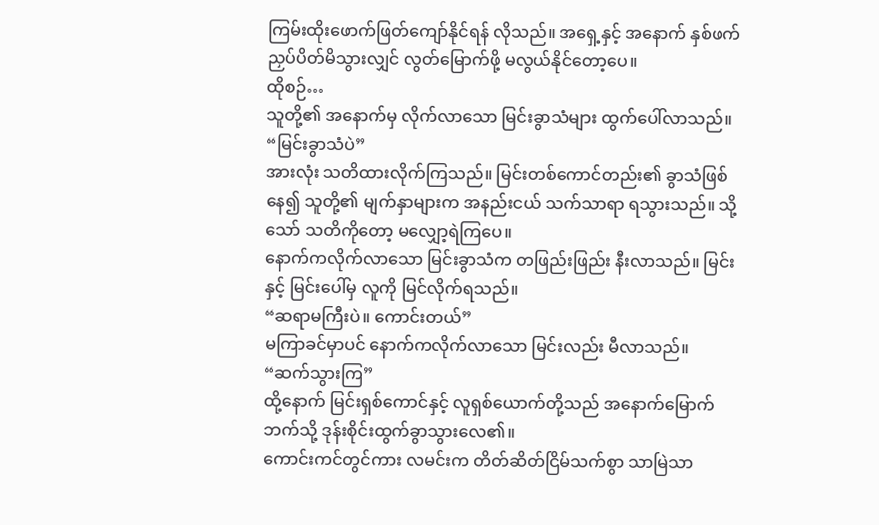ကြမ်းထိုးဖောက်ဖြတ်ကျော်နိုင်ရန် လိုသည်။ အရှေ့နှင့် အနောက် နှစ်ဖက်ညှပ်ပိတ်မိသွားလျှင် လွတ်မြောက်ဖို့ မလွယ်နိုင်တော့ပေ။
ထိုစဉ်…
သူတို့၏ အနောက်မှ လိုက်လာသော မြင်းခွာသံများ ထွက်ပေါ်လာသည်။
“မြင်းခွာသံပဲ”
အားလုံး သတိထားလိုက်ကြသည်။ မြင်းတစ်ကောင်တည်း၏ ခွာသံဖြစ်နေ၍ သူတို့၏ မျက်နှာများက အနည်းငယ် သက်သာရာ ရသွားသည်။ သို့သော် သတိကိုတော့ မလျှော့ရဲကြပေ။
နောက်ကလိုက်လာသော မြင်းခွာသံက တဖြည်းဖြည်း နီးလာသည်။ မြင်းနှင့် မြင်းပေါ်မှ လူကို မြင်လိုက်ရသည်။
“ဆရာမကြီးပဲ။ ကောင်းတယ်”
မကြာခင်မှာပင် နောက်ကလိုက်လာသော မြင်းလည်း မီလာသည်။
“ဆက်သွားကြ”
ထို့နောက် မြင်းရှစ်ကောင်နှင့် လူရှစ်ယောက်တို့သည် အနောက်မြောက်ဘက်သို့ ဒုန်းစိုင်းထွက်ခွာသွားလေ၏။
ကောင်းကင်တွင်ကား လမင်းက တိတ်ဆိတ်ငြိမ်သက်စွာ သာမြဲသာ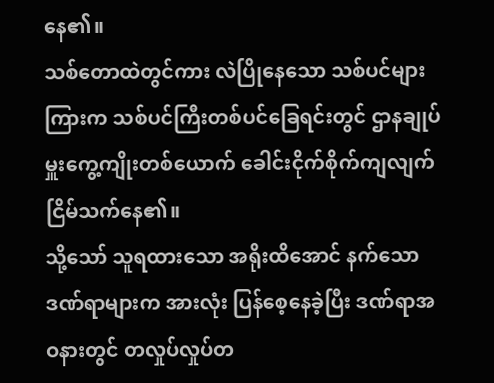နေ၏။
သစ်တောထဲတွင်ကား လဲပြိုနေသော သစ်ပင်များကြားက သစ်ပင်ကြီးတစ်ပင်ခြေရင်းတွင် ဌာနချုပ်မှူးကွေ့ကျိုးတစ်ယောက် ခေါင်းငိုက်စိုက်ကျလျက် ငြိမ်သက်နေ၏။
သို့သော် သူရထားသော အရိုးထိအောင် နက်သော ဒဏ်ရာများက အားလုံး ပြန်စေ့နေခဲ့ပြီး ဒဏ်ရာအဝနားတွင် တလှုပ်လှုပ်တ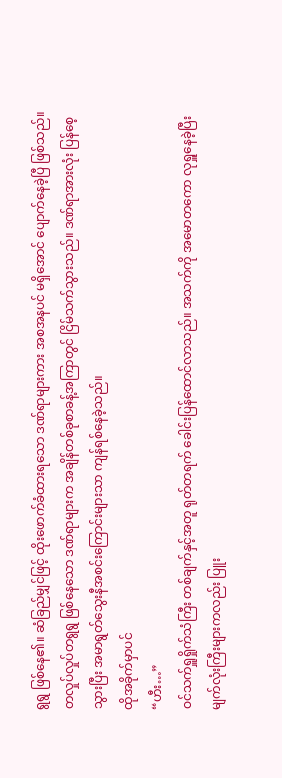ရွရွ ဖြစ်နေ၏။ ဆံခြည်မျှင်ဖြင့် ထိုးဖောက်ခံထားရသော ဒဏ်ရာများကား အစအနပင် မရှိအောင် ပျောက်နေခဲ့ပြီ ဖြစ်သည်။
တလှုပ်လှုပ်တရွရွ ဖြစ်နေသော ဒဏ်ရာများက အချိန်တစ်ခုစာခန့်အကြာတွင် ငြိမ်သက်သွားသည်။ ဒဏ်ရာအားလုံး ပြန်စေ့သွားပြီး အမာရွတ်သွေးနီအစင်းကြောင်းများသာ ကျန်ရစ်နေခဲ့သည်။
ထိုအခိုက်မှာပင်
“ဟီး…”
ဝင်သက်ရှူရှိုက်သံကြီး တစ်ချက်နှင့်အတူ ရုတ်တရက် ခေါင်းပြန်ထောင်လာသည်။ အသက်ကို အမောတကော လုရှူနေခဲ့ပြီး မျက်လုံးကြီးများကလည်း ပြူး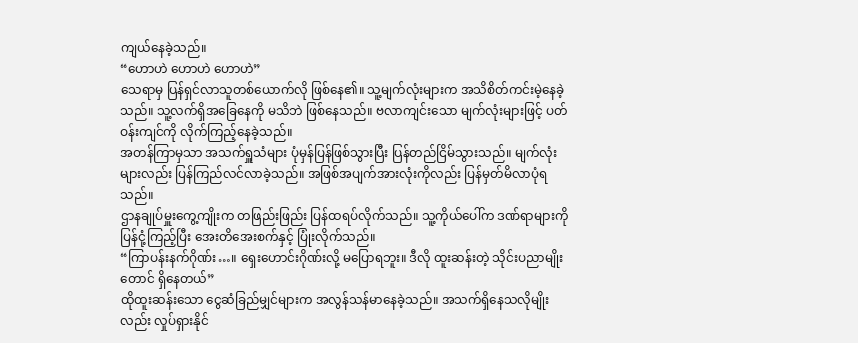ကျယ်နေခဲ့သည်။
“ဟောဟဲ ဟောဟဲ ဟောဟဲ”
သေရာမှ ပြန်ရှင်လာသူတစ်ယောက်လို ဖြစ်နေ၏။ သူ့မျက်လုံးများက အသိစိတ်ကင်းမဲ့နေခဲ့သည်။ သူ့လက်ရှိအခြေနေကို မသိဘဲ ဖြစ်နေသည်။ ဗလာကျင်းသော မျက်လုံးများဖြင့် ပတ်ဝန်းကျင်ကို လိုက်ကြည့်နေခဲ့သည်။
အတန်ကြာမှသာ အသက်ရှူသံများ ပုံမှန်ပြန်ဖြစ်သွားပြီး ပြန်တည်ငြိမ်သွားသည်။ မျက်လုံးများလည်း ပြန်ကြည်လင်လာခဲ့သည်။ အဖြစ်အပျက်အားလုံးကိုလည်း ပြန်မှတ်မိလာပုံရသည်။
ဌာနချုပ်မှူးကွေ့ကျိုးက တဖြည်းဖြည်း ပြန်ထရပ်လိုက်သည်။ သူ့ကိုယ်ပေါ်က ဒဏ်ရာများကို ပြန်ငုံ့ကြည့်ပြီး အေးတိအေးစက်နှင့် ပြုံးလိုက်သည်။
“ကြာပန်းနက်ဂိုဏ်း…။ ရှေးဟောင်းဂိုဏ်းလို့ မပြောရဘူး။ ဒီလို ထူးဆန်းတဲ့ သိုင်းပညာမျိုးတောင် ရှိနေတယ်”
ထိုထူးဆန်းသော ငွေဆံခြည်မျှင်များက အလွန်သန်မာနေခဲ့သည်။ အသက်ရှိနေသလိုမျိုးလည်း လှုပ်ရှားနိုင်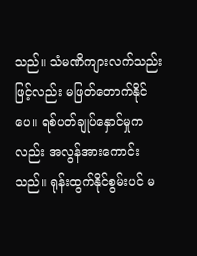သည်။ သံမဏိကျားလက်သည်းဖြင့်လည်း မဖြတ်တောက်နိုင်ပေ။ ရစ်ပတ်ချုပ်နှောင်မှုကလည်း အလွန်အားကောင်းသည်။ ရုန်းထွက်နိုင်စွမ်းပင် မ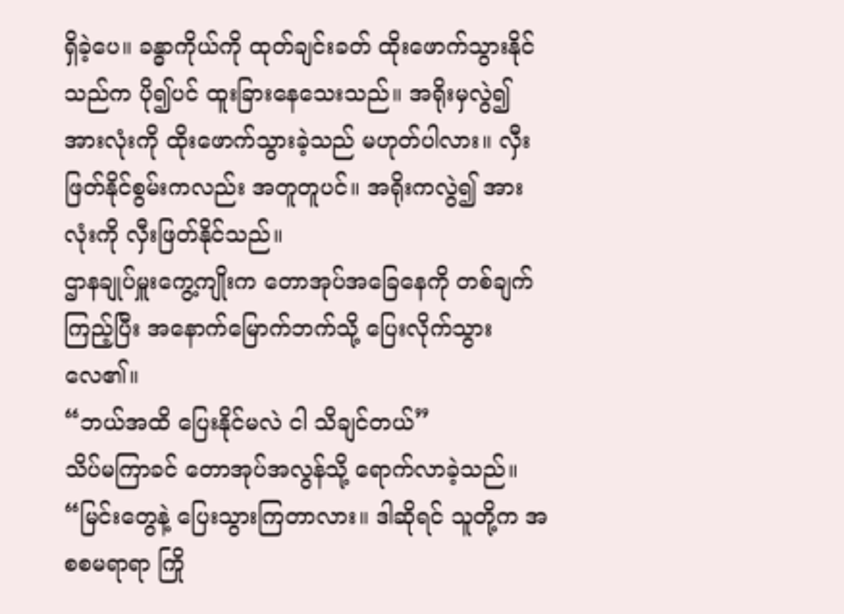ရှိခဲ့ပေ။ ခန္ဓာကိုယ်ကို ထုတ်ချင်းခတ် ထိုးဖောက်သွားနိုင်သည်က ပို၍ပင် ထူးခြားနေသေးသည်။ အရိုးမှလွဲ၍ အားလုံးကို ထိုးဖောက်သွားခဲ့သည် မဟုတ်ပါလား။ လှီးဖြတ်နိုင်စွမ်းကလည်း အတူတူပင်။ အရိုးကလွဲ၍ အားလုံးကို လှီးဖြတ်နိုင်သည်။
ဌာနချုပ်မှူးကွေ့ကျိုးက တောအုပ်အခြေနေကို တစ်ချက်ကြည့်ပြီး အနောက်မြောက်ဘက်သို့ ပြေးလိုက်သွားလေ၏။
“ဘယ်အထိ ပြေးနိုင်မလဲ ငါ သိချင်တယ်”
သိပ်မကြာခင် တောအုပ်အလွန်သို့ ရောက်လာခဲ့သည်။
“မြင်းတွေနဲ့ ပြေးသွားကြတာလား။ ဒါဆိုရင် သူတို့က အစစမရာရာ ကြို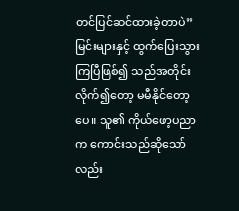တင်ပြင်ဆင်ထားခဲ့တာပဲ”
မြင်းများနှင့် ထွက်ပြေးသွားကြပြီဖြစ်၍ သည်အတိုင်း လိုက်၍တော့ မမီနိုင်တော့ပေ။ သူ၏ ကိုယ်ဖော့ပညာက ကောင်းသည်ဆိုသော်လည်း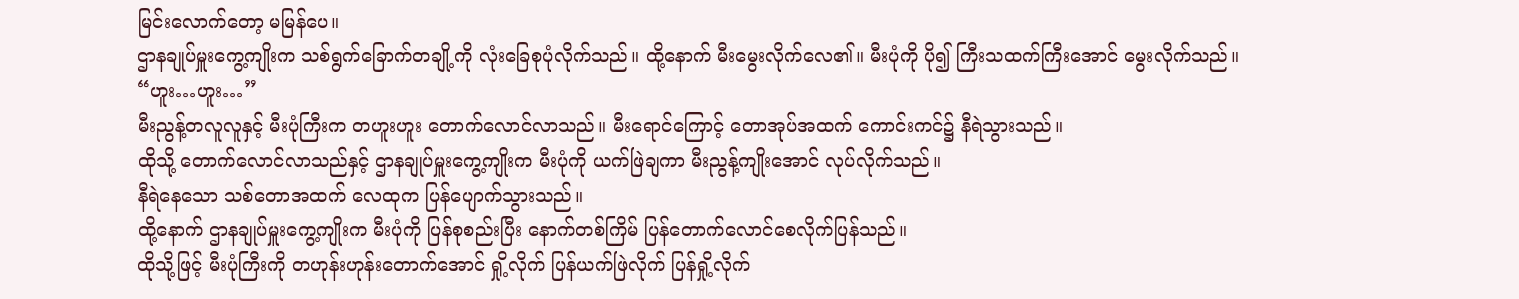မြင်းလောက်တော့ မမြန်ပေ။
ဌာနချုပ်မှူးကွေ့ကျိုးက သစ်ရွက်ခြောက်တချို့ကို လုံးခြေစုပုံလိုက်သည်။ ထို့နောက် မီးမွေးလိုက်လေ၏။ မီးပုံကို ပို၍ ကြီးသထက်ကြီးအောင် မွေးလိုက်သည်။
“ဟူး…ဟူး…”
မီးညွန့်တလူလူနှင့် မီးပုံကြီးက တဟူးဟူး တောက်လောင်လာသည်။ မီးရောင်ကြောင့် တောအုပ်အထက် ကောင်းကင်၌ နီရဲသွားသည်။
ထိုသို့ တောက်လောင်လာသည်နှင့် ဌာနချုပ်မှူးကွေ့ကျိုးက မီးပုံကို ယက်ဖြဲချကာ မီးညွန့်ကျိုးအောင် လုပ်လိုက်သည်။
နီရဲနေသော သစ်တောအထက် လေထုက ပြန်ပျောက်သွားသည်။
ထို့နောက် ဌာနချုပ်မှူးကွေ့ကျိုးက မီးပုံကို ပြန်စုစည်းပြီး နောက်တစ်ကြိမ် ပြန်တောက်လောင်စေလိုက်ပြန်သည်။
ထိုသို့ဖြင့် မီးပုံကြီးကို တဟုန်းဟုန်းတောက်အောင် ရှို့လိုက် ပြန်ယက်ဖြဲလိုက် ပြန်ရှို့လိုက်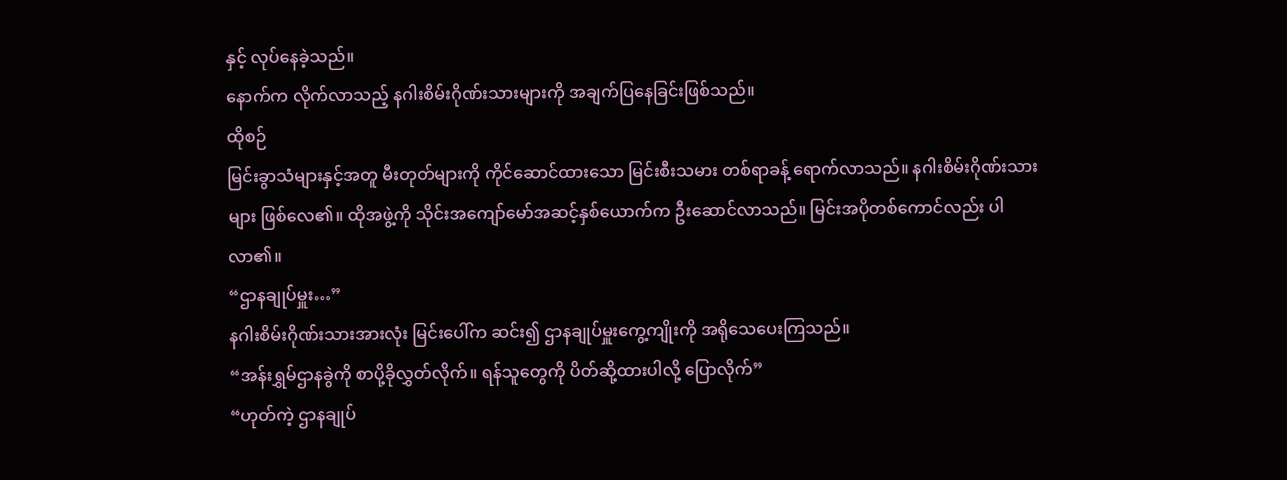နှင့် လုပ်နေခဲ့သည်။
နောက်က လိုက်လာသည့် နဂါးစိမ်းဂိုဏ်းသားများကို အချက်ပြနေခြင်းဖြစ်သည်။
ထိုစဉ်
မြင်းခွာသံများနှင့်အတူ မီးတုတ်များကို ကိုင်ဆောင်ထားသော မြင်းစီးသမား တစ်ရာခန့် ရောက်လာသည်။ နဂါးစိမ်းဂိုဏ်းသားများ ဖြစ်လေ၏။ ထိုအဖွဲ့ကို သိုင်းအကျော်မော်အဆင့်နှစ်ယောက်က ဦးဆောင်လာသည်။ မြင်းအပိုတစ်ကောင်လည်း ပါလာ၏။
“ဌာနချုပ်မှူး…”
နဂါးစိမ်းဂိုဏ်းသားအားလုံး မြင်းပေါ်က ဆင်း၍ ဌာနချုပ်မှူးကွေ့ကျိုးကို အရိုသေပေးကြသည်။
“အန်းရွှမ်ဌာနခွဲကို စာပို့ခိုလွှတ်လိုက်။ ရန်သူတွေကို ပိတ်ဆို့ထားပါလို့ ပြောလိုက်”
“ဟုတ်ကဲ့ ဌာနချုပ်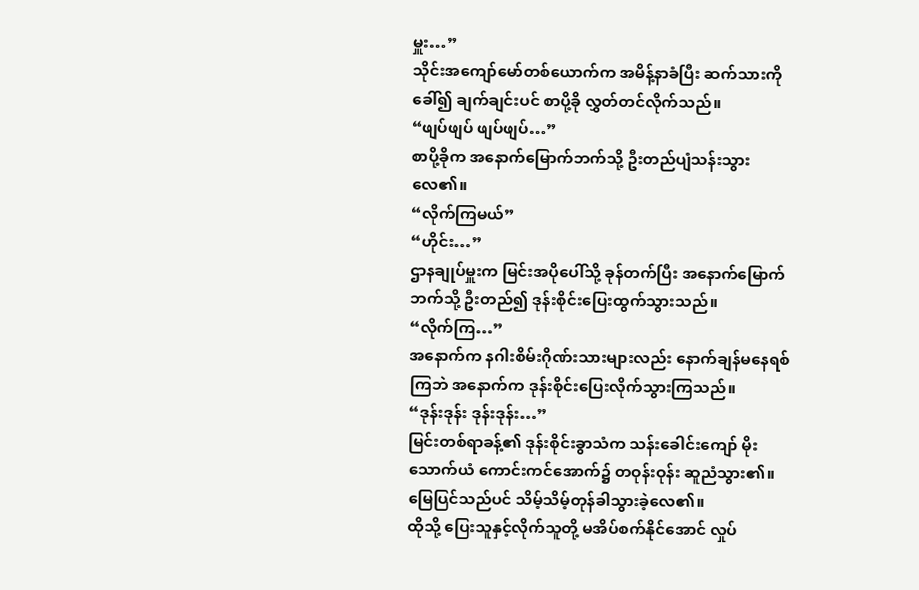မှူး…”
သိုင်းအကျော်မော်တစ်ယောက်က အမိန့်နာခံပြီး ဆက်သားကိုခေါ်၍ ချက်ချင်းပင် စာပို့ခို လွှတ်တင်လိုက်သည်။
“ဖျပ်ဖျပ် ဖျပ်ဖျပ်…”
စာပို့ခိုက အနောက်မြောက်ဘက်သို့ ဦးတည်ပျံသန်းသွားလေ၏။
“လိုက်ကြမယ်”
“ဟိုင်း…”
ဌာနချုပ်မှူးက မြင်းအပိုပေါ်သို့ ခုန်တက်ပြီး အနောက်မြောက်ဘက်သို့ ဦးတည်၍ ဒုန်းစိုင်းပြေးထွက်သွားသည်။
“လိုက်ကြ…”
အနောက်က နဂါးစိမ်းဂိုဏ်းသားများလည်း နောက်ချန်မနေရစ်ကြဘဲ အနောက်က ဒုန်းစိုင်းပြေးလိုက်သွားကြသည်။
“ဒုန်းဒုန်း ဒုန်းဒုန်း…”
မြင်းတစ်ရာခန့်၏ ဒုန်းစိုင်းခွာသံက သန်းခေါင်းကျော် မိုးသောက်ယံ ကောင်းကင်အောက်၌ တဝုန်းဝုန်း ဆူညံသွား၏။ မြေပြင်သည်ပင် သိမ့်သိမ့်တုန်ခါသွားခဲ့လေ၏။
ထိုသို့ ပြေးသူနှင့်လိုက်သူတို့ မအိပ်စက်နိုင်အောင် လှုပ်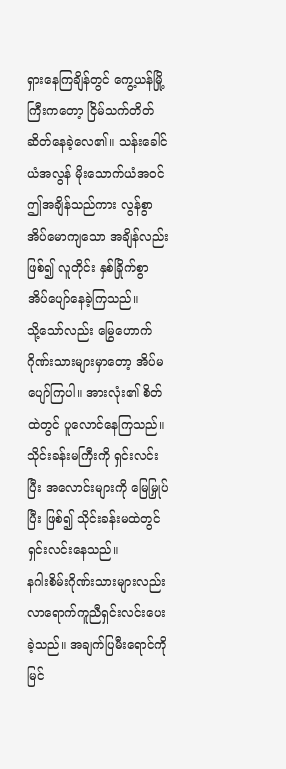ရှားနေကြချိန်တွင် ကွေ့ယန်မြို့ကြီးကတော့ ငြိမ်သက်တိတ်ဆိတ်နေခဲ့လေ၏။ သန်းခေါင်ယံအလွန် မိုးသောက်ယံအဝင် ဤအချိန်သည်ကား လွန်စွာအိပ်မောကျသော အချိန်လည်း ဖြစ်၍ လူတိုင်း နှစ်ခြိုက်စွာ အိပ်ပျော်နေခဲ့ကြသည်။
သို့သော်လည်း မြွေဟောက်ဂိုဏ်းသားများမှာတော့ အိပ်မပျော်ကြပါ။ အားလုံး၏ စိတ်ထဲတွင် ပူလောင်နေကြသည်။ သိုင်းခန်းမကြီးကို ရှင်းလင်းပြီး အလောင်းများကို မြေမြှုပ်ပြီး ဖြစ်၍ သိုင်းခန်းမထဲတွင် ရှင်းလင်းနေသည်။
နဂါးစိမ်းဂိုဏ်းသားများလည်း လာရောက်ကူညီရှင်းလင်းပေးခဲ့သည်။ အချက်ပြမီးရောင်ကို မြင်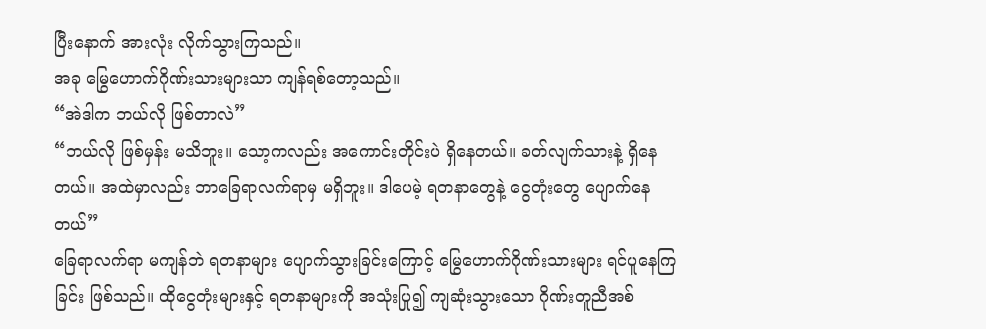ပြီးနောက် အားလုံး လိုက်သွားကြသည်။
အခု မြွေဟောက်ဂိုဏ်းသားများသာ ကျန်ရစ်တော့သည်။
“အဲဒါက ဘယ်လို ဖြစ်တာလဲ”
“ဘယ်လို ဖြစ်မှန်း မသိဘူး။ သော့ကလည်း အကောင်းတိုင်းပဲ ရှိနေတယ်။ ခတ်လျက်သားနဲ့ ရှိနေတယ်။ အထဲမှာလည်း ဘာခြေရာလက်ရာမှ မရှိဘူး။ ဒါပေမဲ့ ရတနာတွေနဲ့ ငွေတုံးတွေ ပျောက်နေတယ်”
ခြေရာလက်ရာ မကျန်ဘဲ ရတနာများ ပျောက်သွားခြင်းကြောင့် မြွေဟောက်ဂိုဏ်းသားများ ရင်ပူနေကြခြင်း ဖြစ်သည်။ ထိုငွေတုံးများနှင့် ရတနာများကို အသုံးပြု၍ ကျဆုံးသွားသော ဂိုဏ်းတူညီအစ်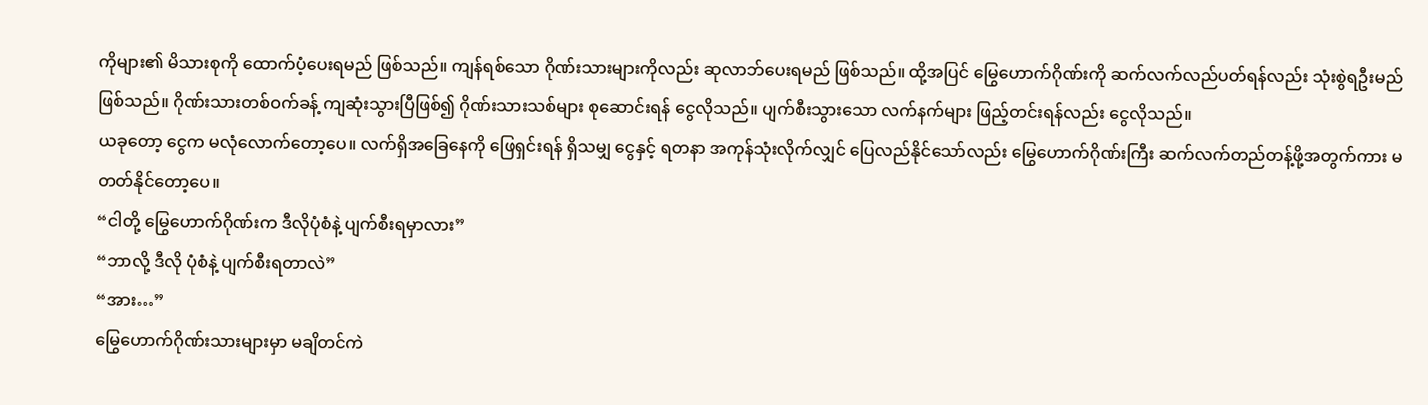ကိုများ၏ မိသားစုကို ထောက်ပံ့ပေးရမည် ဖြစ်သည်။ ကျန်ရစ်သော ဂိုဏ်းသားများကိုလည်း ဆုလာဘ်ပေးရမည် ဖြစ်သည်။ ထို့အပြင် မြွေဟောက်ဂိုဏ်းကို ဆက်လက်လည်ပတ်ရန်လည်း သုံးစွဲရဦးမည် ဖြစ်သည်။ ဂိုဏ်းသားတစ်ဝက်ခန့် ကျဆုံးသွားပြီဖြစ်၍ ဂိုဏ်းသားသစ်များ စုဆောင်းရန် ငွေလိုသည်။ ပျက်စီးသွားသော လက်နက်များ ဖြည့်တင်းရန်လည်း ငွေလိုသည်။
ယခုတော့ ငွေက မလုံလောက်တော့ပေ။ လက်ရှိအခြေနေကို ဖြေရှင်းရန် ရှိသမျှ ငွေနှင့် ရတနာ အကုန်သုံးလိုက်လျှင် ပြေလည်နိုင်သော်လည်း မြွေဟောက်ဂိုဏ်းကြီး ဆက်လက်တည်တန့်ဖို့အတွက်ကား မတတ်နိုင်တော့ပေ။
“ငါတို့ မြွေဟောက်ဂိုဏ်းက ဒီလိုပုံစံနဲ့ ပျက်စီးရမှာလား”
“ဘာလို့ ဒီလို ပုံစံနဲ့ ပျက်စီးရတာလဲ”
“အား…”
မြွေဟောက်ဂိုဏ်းသားများမှာ မချိတင်ကဲ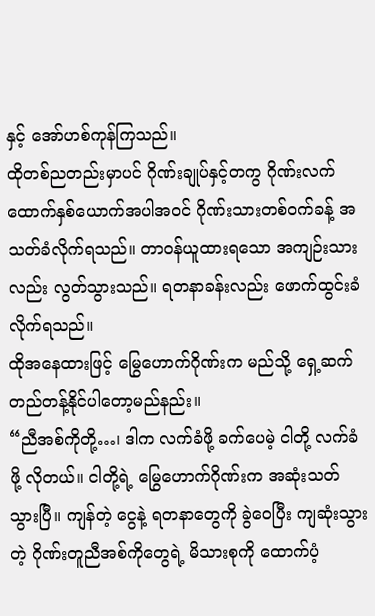နှင့် အော်ဟစ်ကုန်ကြသည်။
ထိုတစ်ညတည်းမှာပင် ဂိုဏ်းချုပ်နှင့်တကွ ဂိုဏ်းလက်ထောက်နှစ်ယောက်အပါအဝင် ဂိုဏ်းသားတစ်ဝက်ခန့် အသတ်ခံလိုက်ရသည်။ တာဝန်ယူထားရသော အကျဉ်းသားလည်း လွတ်သွားသည်။ ရတနာခန်းလည်း ဖောက်ထွင်းခံလိုက်ရသည်။
ထိုအနေထားဖြင့် မြွေဟောက်ဂိုဏ်းက မည်သို့ ရှေ့ဆက်တည်တန့်နိုင်ပါတော့မည်နည်း။
“ညီအစ်ကိုတို့…၊ ဒါက လက်ခံဖို့ ခက်ပေမဲ့ ငါတို့ လက်ခံဖို့ လိုတယ်။ ငါတို့ရဲ့ မြွေဟောက်ဂိုဏ်းက အဆုံးသတ်သွားပြီ။ ကျန်တဲ့ ငွေနဲ့ ရတနာတွေကို ခွဲဝေပြီး ကျဆုံးသွားတဲ့ ဂိုဏ်းတူညီအစ်ကိုတွေရဲ့ မိသားစုကို ထောက်ပံ့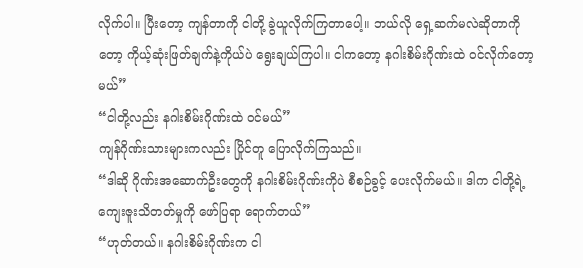လိုက်ပါ။ ပြီးတော့ ကျန်တာကို ငါတို့ ခွဲယူလိုက်ကြတာပေါ့။ ဘယ်လို ရှေ့ဆက်မလဲဆိုတာကိုတော့ ကိုယ့်ဆုံးဖြတ်ချက်နဲ့ကိုယ်ပဲ ရွေးချယ်ကြပါ။ ငါကတော့ နဂါးစိမ်းဂိုဏ်းထဲ ဝင်လိုက်တော့မယ်”
“ငါတို့လည်း နဂါးစိမ်းဂိုဏ်းထဲ ဝင်မယ်”
ကျန်ဂိုဏ်းသားများကလည်း ပြိုင်တူ ပြောလိုက်ကြသည်။
“ဒါဆို ဂိုဏ်းအဆောက်ဦးတွေကို နဂါးစိမ်းဂိုဏ်းကိုပဲ စီစဉ်ခွင့် ပေးလိုက်မယ်။ ဒါက ငါတို့ရဲ့ ကျေးဇူးသိတတ်မှုကို ဖော်ပြရာ ရောက်တယ်”
“ဟုတ်တယ်။ နဂါးစိမ်းဂိုဏ်းက ငါ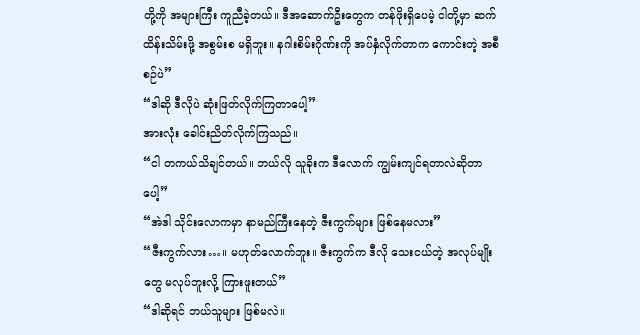တို့ကို အများကြီး ကူညီခဲ့တယ်။ ဒီအဆောက်ဦးတွေက တန်ဖိုးရှိပေမဲ့ ငါတို့မှာ ဆက်ထိန်းသိမ်းဖို့ အစွမ်းစ မရှိဘူး။ နဂါးစိမ်းဂိုဏ်းကို အပ်နှံလိုက်တာက ကောင်းတဲ့ အစီစဉ်ပဲ”
“ဒါဆို ဒီလိုပဲ ဆုံးဖြတ်လိုက်ကြတာပေါ့”
အားလုံး ခေါင်းညိတ်လိုက်ကြသည်။
“ငါ တကယ်သိချင်တယ်။ ဘယ်လို သူခိုးက ဒီလောက် ကျွမ်းကျင်ရတာလဲဆိုတာပေါ့”
“အဲဒါ သိုင်းလောကမှာ နာမည်ကြီးနေတဲ့ ဇီးကွက်များ ဖြစ်နေမလား”
“ဇီးကွက်လား…။ မဟုတ်လောက်ဘူး။ ဇီးကွက်က ဒီလို သေးငယ်တဲ့ အလုပ်မျိုးတွေ မလုပ်ဘူးလို့ ကြားဖူးတယ်”
“ဒါဆိုရင် ဘယ်သူများ ဖြစ်မလဲ။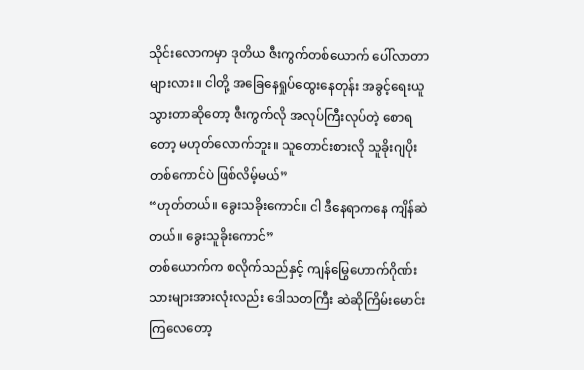သိုင်းလောကမှာ ဒုတိယ ဇီးကွက်တစ်ယောက် ပေါ်လာတာများလား။ ငါတို့ အခြေနေရှုပ်ထွေးနေတုန်း အခွင့်ရေးယူသွားတာဆိုတော့ ဇီးကွက်လို အလုပ်ကြီးလုပ်တဲ့ စောရတော့ မဟုတ်လောက်ဘူး။ သူတောင်းစားလို သူခိုးဂျပိုးတစ်ကောင်ပဲ ဖြစ်လိမ့်မယ်”
“ဟုတ်တယ်။ ခွေးသခိုးကောင်။ ငါ ဒီနေရာကနေ ကျိန်ဆဲတယ်။ ခွေးသူခိုးကောင်”
တစ်ယောက်က စလိုက်သည်နှင့် ကျန်မြွေဟောက်ဂိုဏ်းသားများအားလုံးလည်း ဒေါသတကြီး ဆဲဆိုကြိမ်းမောင်းကြလေတော့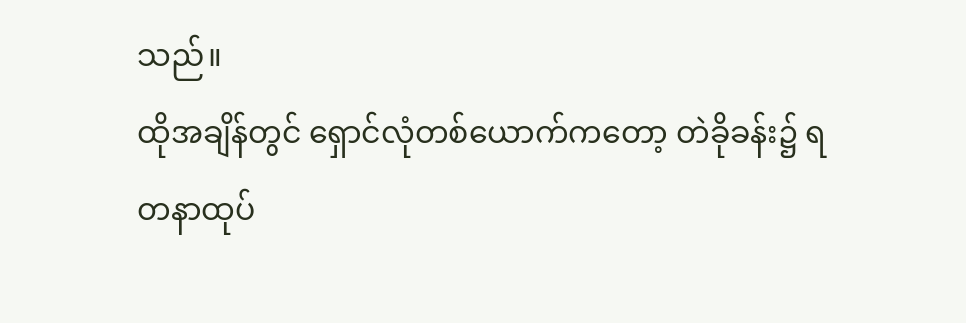သည်။
ထိုအချိန်တွင် ရှောင်လုံတစ်ယောက်ကတော့ တဲခိုခန်း၌ ရတနာထုပ်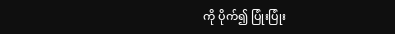ကို ပိုက်၍ ပြုံးပြုံး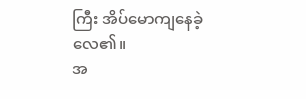ကြီး အိပ်မောကျနေခဲ့လေ၏။
အ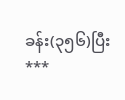ခန်း(၃၅၆)ပြီး
***